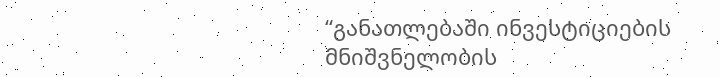“განათლებაში ინვესტიციების მნიშვნელობის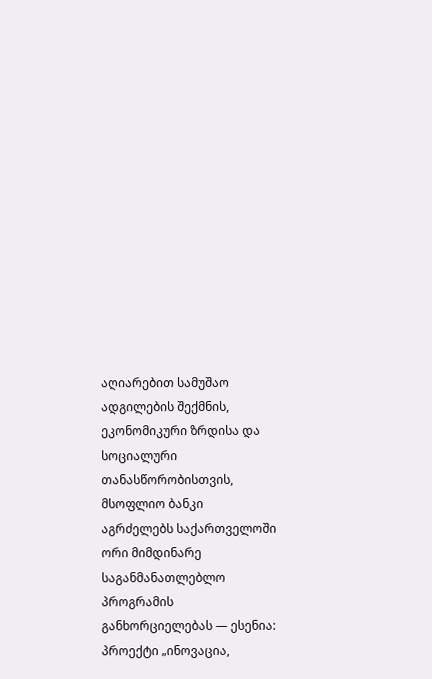აღიარებით სამუშაო ადგილების შექმნის, ეკონომიკური ზრდისა და სოციალური თანასწორობისთვის, მსოფლიო ბანკი აგრძელებს საქართველოში ორი მიმდინარე საგანმანათლებლო პროგრამის განხორციელებას — ესენია: პროექტი „ინოვაცია,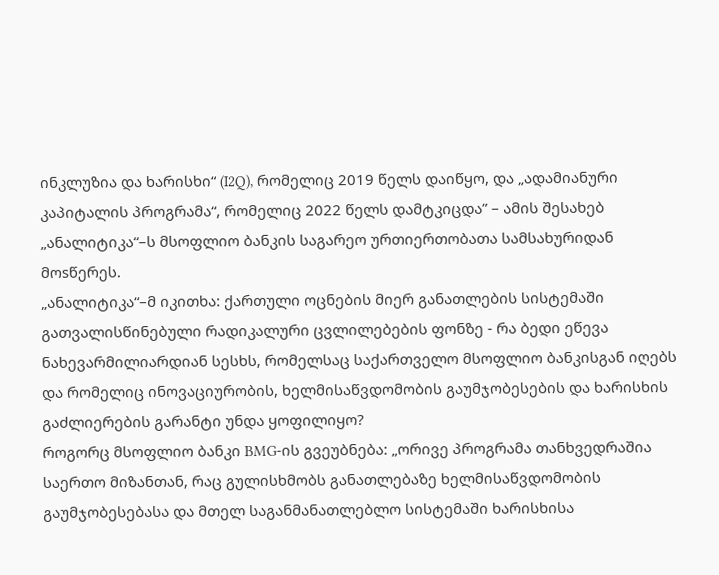ინკლუზია და ხარისხი“ (I2Q), რომელიც 2019 წელს დაიწყო, და „ადამიანური კაპიტალის პროგრამა“, რომელიც 2022 წელს დამტკიცდა” – ამის შესახებ „ანალიტიკა“–ს მსოფლიო ბანკის საგარეო ურთიერთობათა სამსახურიდან მოsწერეს.
„ანალიტიკა“–მ იკითხა: ქართული ოცნების მიერ განათლების სისტემაში გათვალისწინებული რადიკალური ცვლილებების ფონზე - რა ბედი ეწევა ნახევარმილიარდიან სესხს, რომელსაც საქართველო მსოფლიო ბანკისგან იღებს და რომელიც ინოვაციურობის, ხელმისაწვდომობის გაუმჯობესების და ხარისხის გაძლიერების გარანტი უნდა ყოფილიყო?
როგორც მსოფლიო ბანკი BMG-ის გვეუბნება: „ორივე პროგრამა თანხვედრაშია საერთო მიზანთან, რაც გულისხმობს განათლებაზე ხელმისაწვდომობის გაუმჯობესებასა და მთელ საგანმანათლებლო სისტემაში ხარისხისა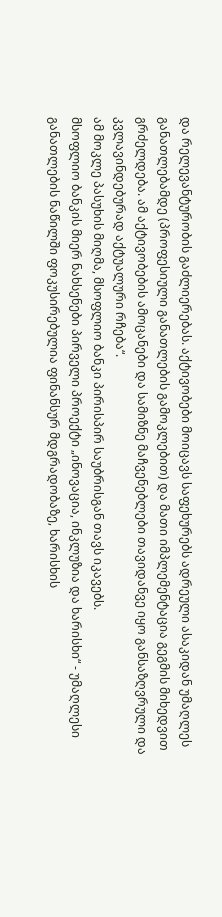და რელევანტურობის გაძლიერებას. აქტივობები მოიცავს საფეხურებს ადრეული ასაკიდან უმაღლეს განათლებამდე (პროფესიული განათლების გამოკლებით) და მათი იმპლემენტაცია გეგმის მიხედვით გრძელდება. ამ აქტივობების ამოცანები და სამიზნე მაჩვენებლები თავიდანვე იყო განსაზღვრული და კვლავინდებურად აქტუალური რჩება“.
ამ მოკლე პასუხის მიღმა, მსოფლიო ბანკი პირისპირ საუბრისგან თავს იკავებს.
მსოფლიო ბანკის მიერ ნახსენები პირველი პროექტი „ინოვაცია, ინკლუზია და ხარისხი“ - უმაღლესი განათლების ნაწილში ფოკუსირებულია ფინანსურ მდგრადობაზე, ხარისხის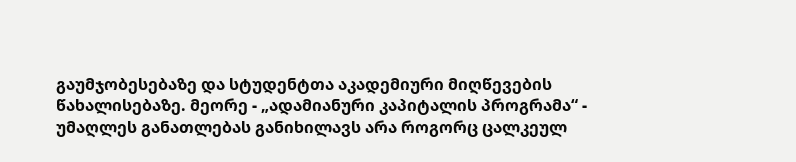გაუმჯობესებაზე და სტუდენტთა აკადემიური მიღწევების წახალისებაზე. მეორე - „ადამიანური კაპიტალის პროგრამა“ - უმაღლეს განათლებას განიხილავს არა როგორც ცალკეულ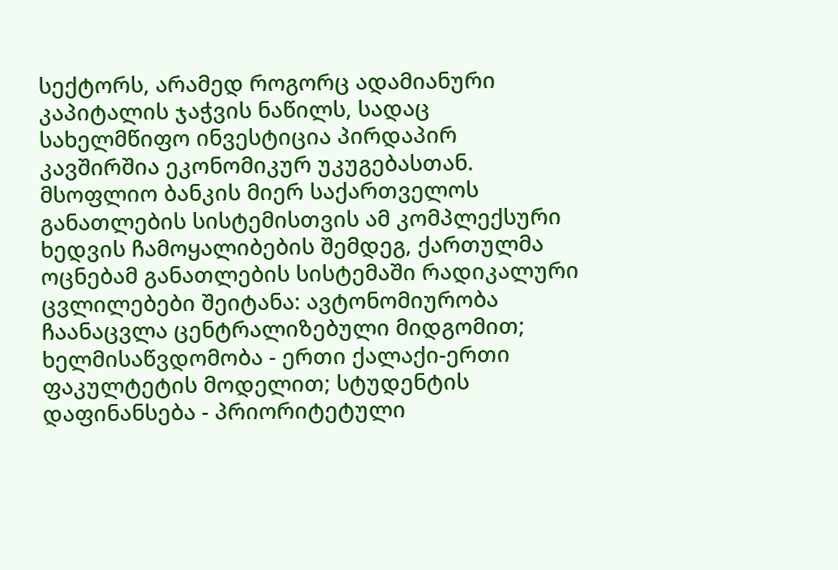სექტორს, არამედ როგორც ადამიანური კაპიტალის ჯაჭვის ნაწილს, სადაც სახელმწიფო ინვესტიცია პირდაპირ კავშირშია ეკონომიკურ უკუგებასთან.
მსოფლიო ბანკის მიერ საქართველოს განათლების სისტემისთვის ამ კომპლექსური ხედვის ჩამოყალიბების შემდეგ, ქართულმა ოცნებამ განათლების სისტემაში რადიკალური ცვლილებები შეიტანა: ავტონომიურობა ჩაანაცვლა ცენტრალიზებული მიდგომით; ხელმისაწვდომობა - ერთი ქალაქი-ერთი ფაკულტეტის მოდელით; სტუდენტის დაფინანსება - პრიორიტეტული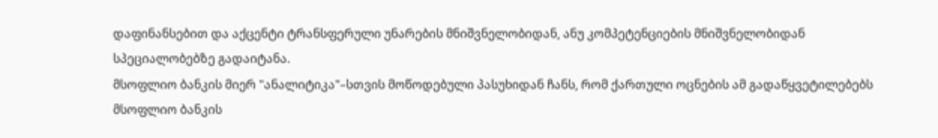დაფინანსებით და აქცენტი ტრანსფერული უნარების მნიშვნელობიდან, ანუ კომპეტენციების მნიშვნელობიდან სპეციალობებზე გადაიტანა.
მსოფლიო ბანკის მიერ "ანალიტიკა"–სთვის მოწოდებული პასუხიდან ჩანს, რომ ქართული ოცნების ამ გადაწყვეტილებებს მსოფლიო ბანკის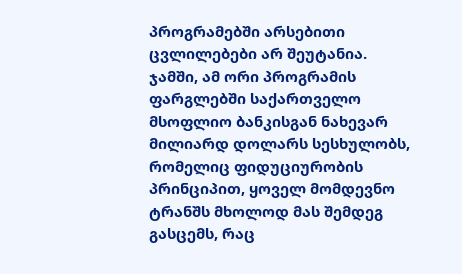პროგრამებში არსებითი ცვლილებები არ შეუტანია.
ჯამში, ამ ორი პროგრამის ფარგლებში საქართველო მსოფლიო ბანკისგან ნახევარ მილიარდ დოლარს სესხულობს, რომელიც ფიდუციურობის პრინციპით, ყოველ მომდევნო ტრანშს მხოლოდ მას შემდეგ გასცემს, რაც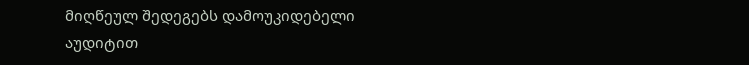მიღწეულ შედეგებს დამოუკიდებელი აუდიტით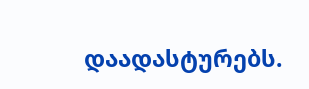დაადასტურებს.